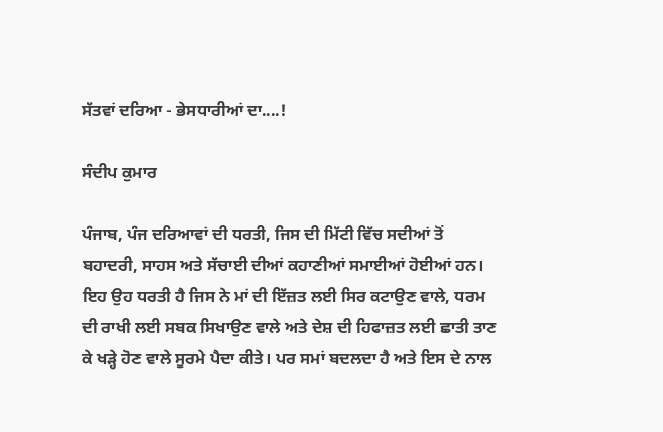ਸੱਤਵਾਂ ਦਰਿਆ - ਭੇਸਧਾਰੀਆਂ ਦਾ....!

ਸੰਦੀਪ ਕੁਮਾਰ

ਪੰਜਾਬ, ਪੰਜ ਦਰਿਆਵਾਂ ਦੀ ਧਰਤੀ, ਜਿਸ ਦੀ ਮਿੱਟੀ ਵਿੱਚ ਸਦੀਆਂ ਤੋਂ ਬਹਾਦਰੀ, ਸਾਹਸ ਅਤੇ ਸੱਚਾਈ ਦੀਆਂ ਕਹਾਣੀਆਂ ਸਮਾਈਆਂ ਹੋਈਆਂ ਹਨ। ਇਹ ਉਹ ਧਰਤੀ ਹੈ ਜਿਸ ਨੇ ਮਾਂ ਦੀ ਇੱਜ਼ਤ ਲਈ ਸਿਰ ਕਟਾਉਣ ਵਾਲੇ, ਧਰਮ ਦੀ ਰਾਖੀ ਲਈ ਸਬਕ ਸਿਖਾਉਣ ਵਾਲੇ ਅਤੇ ਦੇਸ਼ ਦੀ ਹਿਫਾਜ਼ਤ ਲਈ ਛਾਤੀ ਤਾਣ ਕੇ ਖੜ੍ਹੇ ਹੋਣ ਵਾਲੇ ਸੂਰਮੇ ਪੈਦਾ ਕੀਤੇ। ਪਰ ਸਮਾਂ ਬਦਲਦਾ ਹੈ ਅਤੇ ਇਸ ਦੇ ਨਾਲ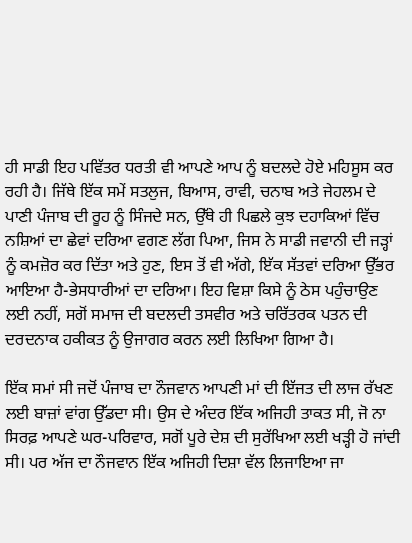ਹੀ ਸਾਡੀ ਇਹ ਪਵਿੱਤਰ ਧਰਤੀ ਵੀ ਆਪਣੇ ਆਪ ਨੂੰ ਬਦਲਦੇ ਹੋਏ ਮਹਿਸੂਸ ਕਰ ਰਹੀ ਹੈ। ਜਿੱਥੇ ਇੱਕ ਸਮੇਂ ਸਤਲੁਜ, ਬਿਆਸ, ਰਾਵੀ, ਚਨਾਬ ਅਤੇ ਜੇਹਲਮ ਦੇ ਪਾਣੀ ਪੰਜਾਬ ਦੀ ਰੂਹ ਨੂੰ ਸਿੰਜਦੇ ਸਨ, ਉੱਥੇ ਹੀ ਪਿਛਲੇ ਕੁਝ ਦਹਾਕਿਆਂ ਵਿੱਚ ਨਸ਼ਿਆਂ ਦਾ ਛੇਵਾਂ ਦਰਿਆ ਵਗਣ ਲੱਗ ਪਿਆ, ਜਿਸ ਨੇ ਸਾਡੀ ਜਵਾਨੀ ਦੀ ਜੜ੍ਹਾਂ ਨੂੰ ਕਮਜ਼ੋਰ ਕਰ ਦਿੱਤਾ ਅਤੇ ਹੁਣ, ਇਸ ਤੋਂ ਵੀ ਅੱਗੇ, ਇੱਕ ਸੱਤਵਾਂ ਦਰਿਆ ਉੱਭਰ ਆਇਆ ਹੈ-ਭੇਸਧਾਰੀਆਂ ਦਾ ਦਰਿਆ। ਇਹ ਵਿਸ਼ਾ ਕਿਸੇ ਨੂੰ ਠੇਸ ਪਹੁੰਚਾਉਣ ਲਈ ਨਹੀਂ, ਸਗੋਂ ਸਮਾਜ ਦੀ ਬਦਲਦੀ ਤਸਵੀਰ ਅਤੇ ਚਰਿੱਤਰਕ ਪਤਨ ਦੀ ਦਰਦਨਾਕ ਹਕੀਕਤ ਨੂੰ ਉਜਾਗਰ ਕਰਨ ਲਈ ਲਿਖਿਆ ਗਿਆ ਹੈ।

ਇੱਕ ਸਮਾਂ ਸੀ ਜਦੋਂ ਪੰਜਾਬ ਦਾ ਨੌਜਵਾਨ ਆਪਣੀ ਮਾਂ ਦੀ ਇੱਜਤ ਦੀ ਲਾਜ ਰੱਖਣ ਲਈ ਬਾਜ਼ਾਂ ਵਾਂਗ ਉੱਡਦਾ ਸੀ। ਉਸ ਦੇ ਅੰਦਰ ਇੱਕ ਅਜਿਹੀ ਤਾਕਤ ਸੀ, ਜੋ ਨਾ ਸਿਰਫ਼ ਆਪਣੇ ਘਰ-ਪਰਿਵਾਰ, ਸਗੋਂ ਪੂਰੇ ਦੇਸ਼ ਦੀ ਸੁਰੱਖਿਆ ਲਈ ਖੜ੍ਹੀ ਹੋ ਜਾਂਦੀ ਸੀ। ਪਰ ਅੱਜ ਦਾ ਨੌਜਵਾਨ ਇੱਕ ਅਜਿਹੀ ਦਿਸ਼ਾ ਵੱਲ ਲਿਜਾਇਆ ਜਾ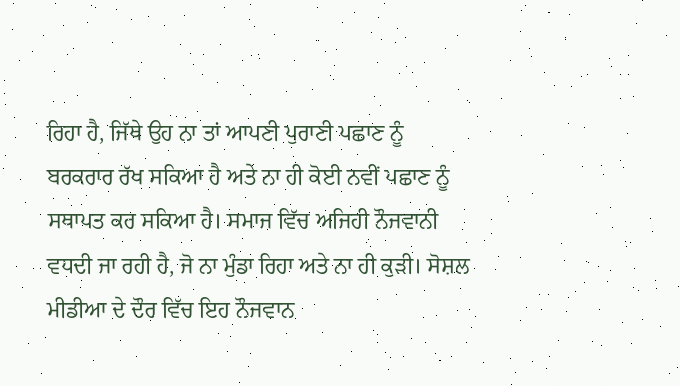ਰਿਹਾ ਹੈ, ਜਿੱਥੇ ਉਹ ਨਾ ਤਾਂ ਆਪਣੀ ਪੁਰਾਣੀ ਪਛਾਣ ਨੂੰ ਬਰਕਰਾਰ ਰੱਖ ਸਕਿਆ ਹੈ ਅਤੇ ਨਾ ਹੀ ਕੋਈ ਨਵੀਂ ਪਛਾਣ ਨੂੰ ਸਥਾਪਤ ਕਰ ਸਕਿਆ ਹੈ। ਸਮਾਜ ਵਿੱਚ ਅਜਿਹੀ ਨੌਜਵਾਨੀ ਵਧਦੀ ਜਾ ਰਹੀ ਹੈ, ਜੋ ਨਾ ਮੁੰਡਾ ਰਿਹਾ ਅਤੇ ਨਾ ਹੀ ਕੁੜੀ। ਸੋਸ਼ਲ ਮੀਡੀਆ ਦੇ ਦੌਰ ਵਿੱਚ ਇਹ ਨੌਜਵਾਨ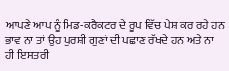ਆਪਣੇ ਆਪ ਨੂੰ ਮਿਡ-ਕਰੈਕਟਰ ਦੇ ਰੂਪ ਵਿੱਚ ਪੇਸ਼ ਕਰ ਰਹੇ ਹਨ ਭਾਵ ਨਾ ਤਾਂ ਉਹ ਪੁਰਸ਼ੀ ਗੁਣਾਂ ਦੀ ਪਛਾਣ ਰੱਖਦੇ ਹਨ ਅਤੇ ਨਾ ਹੀ ਇਸਤਰੀ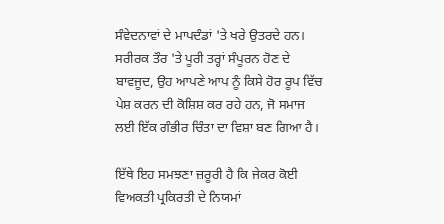ਸੰਵੇਦਨਾਵਾਂ ਦੇ ਮਾਪਦੰਡਾਂ 'ਤੇ ਖਰੇ ਉਤਰਦੇ ਹਨ। ਸਰੀਰਕ ਤੌਰ 'ਤੇ ਪੂਰੀ ਤਰ੍ਹਾਂ ਸੰਪੂਰਨ ਹੋਣ ਦੇ ਬਾਵਜੂਦ, ਉਹ ਆਪਣੇ ਆਪ ਨੂੰ ਕਿਸੇ ਹੋਰ ਰੂਪ ਵਿੱਚ ਪੇਸ਼ ਕਰਨ ਦੀ ਕੋਸ਼ਿਸ਼ ਕਰ ਰਹੇ ਹਨ, ਜੋ ਸਮਾਜ ਲਈ ਇੱਕ ਗੰਭੀਰ ਚਿੰਤਾ ਦਾ ਵਿਸ਼ਾ ਬਣ ਗਿਆ ਹੈ।

ਇੱਥੇ ਇਹ ਸਮਝਣਾ ਜ਼ਰੂਰੀ ਹੈ ਕਿ ਜੇਕਰ ਕੋਈ ਵਿਅਕਤੀ ਪ੍ਰਕਿਰਤੀ ਦੇ ਨਿਯਮਾਂ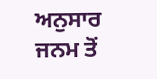ਅਨੁਸਾਰ ਜਨਮ ਤੋਂ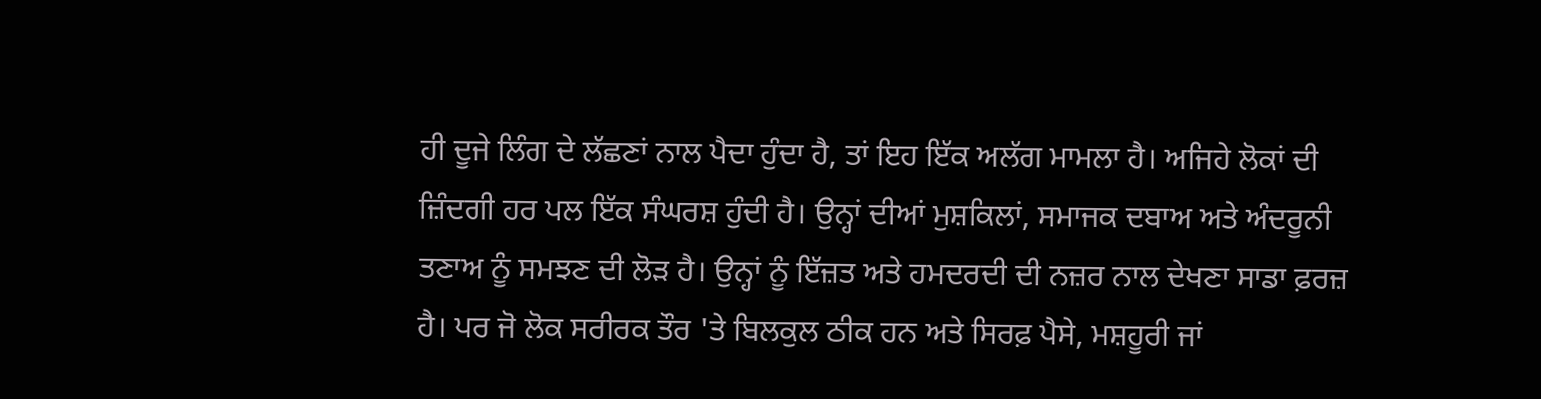ਹੀ ਦੂਜੇ ਲਿੰਗ ਦੇ ਲੱਛਣਾਂ ਨਾਲ ਪੈਦਾ ਹੁੰਦਾ ਹੈ, ਤਾਂ ਇਹ ਇੱਕ ਅਲੱਗ ਮਾਮਲਾ ਹੈ। ਅਜਿਹੇ ਲੋਕਾਂ ਦੀ ਜ਼ਿੰਦਗੀ ਹਰ ਪਲ ਇੱਕ ਸੰਘਰਸ਼ ਹੁੰਦੀ ਹੈ। ਉਨ੍ਹਾਂ ਦੀਆਂ ਮੁਸ਼ਕਿਲਾਂ, ਸਮਾਜਕ ਦਬਾਅ ਅਤੇ ਅੰਦਰੂਨੀ ਤਣਾਅ ਨੂੰ ਸਮਝਣ ਦੀ ਲੋੜ ਹੈ। ਉਨ੍ਹਾਂ ਨੂੰ ਇੱਜ਼ਤ ਅਤੇ ਹਮਦਰਦੀ ਦੀ ਨਜ਼ਰ ਨਾਲ ਦੇਖਣਾ ਸਾਡਾ ਫ਼ਰਜ਼ ਹੈ। ਪਰ ਜੋ ਲੋਕ ਸਰੀਰਕ ਤੌਰ 'ਤੇ ਬਿਲਕੁਲ ਠੀਕ ਹਨ ਅਤੇ ਸਿਰਫ਼ ਪੈਸੇ, ਮਸ਼ਹੂਰੀ ਜਾਂ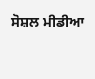ਸੋਸ਼ਲ ਮੀਡੀਆ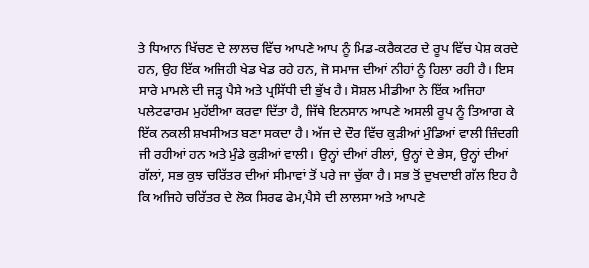ਤੇ ਧਿਆਨ ਖਿੱਚਣ ਦੇ ਲਾਲਚ ਵਿੱਚ ਆਪਣੇ ਆਪ ਨੂੰ ਮਿਡ-ਕਰੈਕਟਰ ਦੇ ਰੂਪ ਵਿੱਚ ਪੇਸ਼ ਕਰਦੇ ਹਨ, ਉਹ ਇੱਕ ਅਜਿਹੀ ਖੇਡ ਖੇਡ ਰਹੇ ਹਨ, ਜੋ ਸਮਾਜ ਦੀਆਂ ਨੀਹਾਂ ਨੂੰ ਹਿਲਾ ਰਹੀ ਹੈ। ਇਸ ਸਾਰੇ ਮਾਮਲੇ ਦੀ ਜੜ੍ਹ ਪੈਸੇ ਅਤੇ ਪ੍ਰਸਿੱਧੀ ਦੀ ਭੁੱਖ ਹੈ। ਸੋਸ਼ਲ ਮੀਡੀਆ ਨੇ ਇੱਕ ਅਜਿਹਾ ਪਲੇਟਫਾਰਮ ਮੁਹੱਈਆ ਕਰਵਾ ਦਿੱਤਾ ਹੈ, ਜਿੱਥੇ ਇਨਸਾਨ ਆਪਣੇ ਅਸਲੀ ਰੂਪ ਨੂੰ ਤਿਆਗ ਕੇ ਇੱਕ ਨਕਲੀ ਸ਼ਖਸੀਅਤ ਬਣਾ ਸਕਦਾ ਹੈ। ਅੱਜ ਦੇ ਦੌਰ ਵਿੱਚ ਕੁੜੀਆਂ ਮੁੰਡਿਆਂ ਵਾਲੀ ਜ਼ਿੰਦਗੀ ਜੀ ਰਹੀਆਂ ਹਨ ਅਤੇ ਮੁੰਡੇ ਕੁੜੀਆਂ ਵਾਲੀ। ਉਨ੍ਹਾਂ ਦੀਆਂ ਰੀਲਾਂ, ਉਨ੍ਹਾਂ ਦੇ ਭੇਸ, ਉਨ੍ਹਾਂ ਦੀਆਂ ਗੱਲਾਂ, ਸਭ ਕੁਝ ਚਰਿੱਤਰ ਦੀਆਂ ਸੀਮਾਵਾਂ ਤੋਂ ਪਰੇ ਜਾ ਚੁੱਕਾ ਹੈ। ਸਭ ਤੋਂ ਦੁਖਦਾਈ ਗੱਲ ਇਹ ਹੈ ਕਿ ਅਜਿਹੇ ਚਰਿੱਤਰ ਦੇ ਲੋਕ ਸਿਰਫ ਫੇਮ,ਪੈਸੇ ਦੀ ਲਾਲਸਾ ਅਤੇ ਆਪਣੇ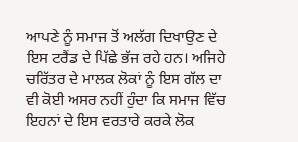ਆਪਣੇ ਨੂੰ ਸਮਾਜ ਤੋਂ ਅਲੱਗ ਦਿਖਾਉਣ ਦੇ ਇਸ ਟਰੈਂਡ ਦੇ ਪਿੱਛੇ ਭੱਜ ਰਹੇ ਹਨ। ਅਜਿਹੇ ਚਰਿੱਤਰ ਦੇ ਮਾਲਕ ਲੋਕਾਂ ਨੂੰ ਇਸ ਗੱਲ ਦਾ ਵੀ ਕੋਈ ਅਸਰ ਨਹੀਂ ਹੁੰਦਾ ਕਿ ਸਮਾਜ ਵਿੱਚ ਇਹਨਾਂ ਦੇ ਇਸ ਵਰਤਾਰੇ ਕਰਕੇ ਲੋਕ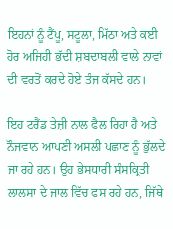ਇਹਨਾਂ ਨੂੰ ਟੈਂਪੂ, ਸਟੂਲਾ, ਮਿੱਠਾ ਅਤੇ ਕਈ ਹੋਰ ਅਜਿਹੀ ਭੱਦੀ ਸ਼ਬਦਾਬਲੀ ਵਾਲੇ ਨਾਵਾਂ ਦੀ ਵਰਤੋਂ ਕਰਦੇ ਹੋਏ ਤੰਜ ਕੱਸਦੇ ਹਨ।

ਇਹ ਟਰੈਂਡ ਤੇਜ਼ੀ ਨਾਲ ਫੈਲ ਰਿਹਾ ਹੈ ਅਤੇ ਨੌਜਵਾਨ ਆਪਣੀ ਅਸਲੀ ਪਛਾਣ ਨੂੰ ਭੁੱਲਦੇ ਜਾ ਰਹੇ ਹਨ। ਉਹ ਭੇਸਧਾਰੀ ਸੰਸਕ੍ਰਿਤੀ ਲਾਲਸਾ ਦੇ ਜਾਲ ਵਿੱਚ ਫਸ ਰਹੇ ਹਨ, ਜਿੱਥੇ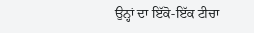ਉਨ੍ਹਾਂ ਦਾ ਇੱਕੋ-ਇੱਕ ਟੀਚਾ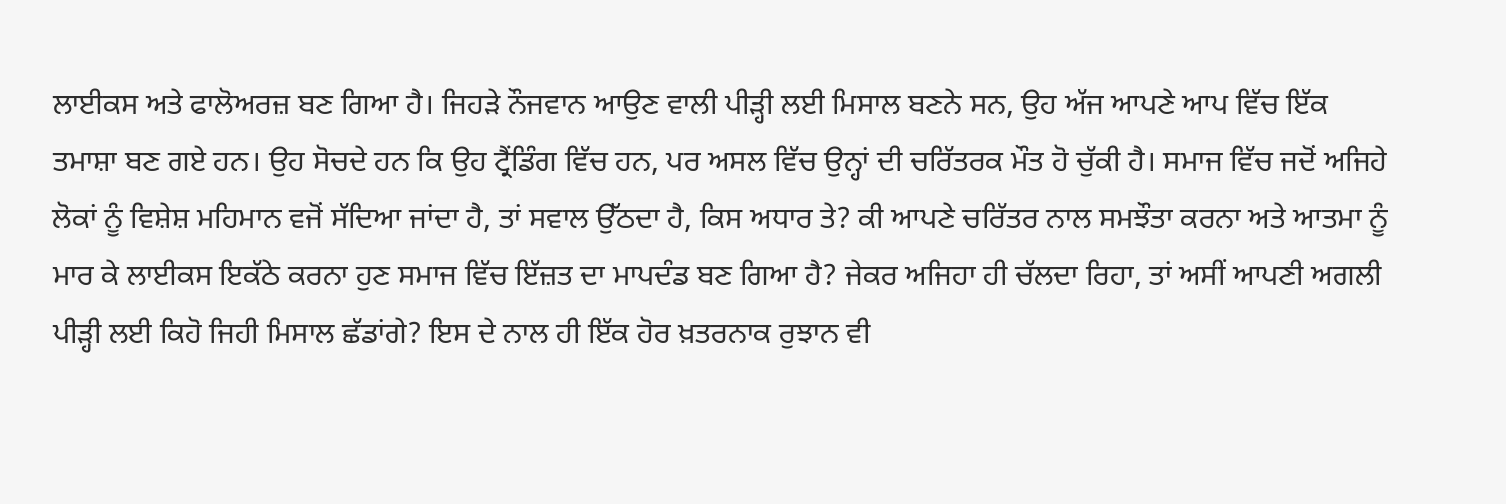ਲਾਈਕਸ ਅਤੇ ਫਾਲੋਅਰਜ਼ ਬਣ ਗਿਆ ਹੈ। ਜਿਹੜੇ ਨੌਜਵਾਨ ਆਉਣ ਵਾਲੀ ਪੀੜ੍ਹੀ ਲਈ ਮਿਸਾਲ ਬਣਨੇ ਸਨ, ਉਹ ਅੱਜ ਆਪਣੇ ਆਪ ਵਿੱਚ ਇੱਕ ਤਮਾਸ਼ਾ ਬਣ ਗਏ ਹਨ। ਉਹ ਸੋਚਦੇ ਹਨ ਕਿ ਉਹ ਟ੍ਰੈਂਡਿੰਗ ਵਿੱਚ ਹਨ, ਪਰ ਅਸਲ ਵਿੱਚ ਉਨ੍ਹਾਂ ਦੀ ਚਰਿੱਤਰਕ ਮੌਤ ਹੋ ਚੁੱਕੀ ਹੈ। ਸਮਾਜ ਵਿੱਚ ਜਦੋਂ ਅਜਿਹੇ ਲੋਕਾਂ ਨੂੰ ਵਿਸ਼ੇਸ਼ ਮਹਿਮਾਨ ਵਜੋਂ ਸੱਦਿਆ ਜਾਂਦਾ ਹੈ, ਤਾਂ ਸਵਾਲ ਉੱਠਦਾ ਹੈ, ਕਿਸ ਅਧਾਰ ਤੇ? ਕੀ ਆਪਣੇ ਚਰਿੱਤਰ ਨਾਲ ਸਮਝੌਤਾ ਕਰਨਾ ਅਤੇ ਆਤਮਾ ਨੂੰ ਮਾਰ ਕੇ ਲਾਈਕਸ ਇਕੱਠੇ ਕਰਨਾ ਹੁਣ ਸਮਾਜ ਵਿੱਚ ਇੱਜ਼ਤ ਦਾ ਮਾਪਦੰਡ ਬਣ ਗਿਆ ਹੈ? ਜੇਕਰ ਅਜਿਹਾ ਹੀ ਚੱਲਦਾ ਰਿਹਾ, ਤਾਂ ਅਸੀਂ ਆਪਣੀ ਅਗਲੀ ਪੀੜ੍ਹੀ ਲਈ ਕਿਹੋ ਜਿਹੀ ਮਿਸਾਲ ਛੱਡਾਂਗੇ? ਇਸ ਦੇ ਨਾਲ ਹੀ ਇੱਕ ਹੋਰ ਖ਼ਤਰਨਾਕ ਰੁਝਾਨ ਵੀ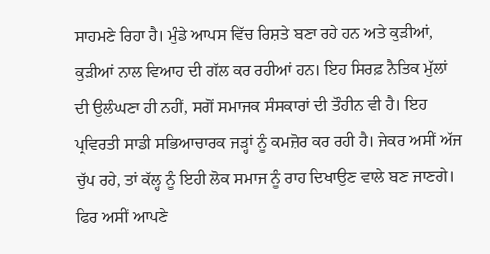ਸਾਹਮਣੇ ਰਿਹਾ ਹੈ। ਮੁੰਡੇ ਆਪਸ ਵਿੱਚ ਰਿਸ਼ਤੇ ਬਣਾ ਰਹੇ ਹਨ ਅਤੇ ਕੁੜੀਆਂ, ਕੁੜੀਆਂ ਨਾਲ ਵਿਆਹ ਦੀ ਗੱਲ ਕਰ ਰਹੀਆਂ ਹਨ। ਇਹ ਸਿਰਫ਼ ਨੈਤਿਕ ਮੁੱਲਾਂ ਦੀ ਉਲੰਘਣਾ ਹੀ ਨਹੀਂ, ਸਗੋਂ ਸਮਾਜਕ ਸੰਸਕਾਰਾਂ ਦੀ ਤੌਹੀਨ ਵੀ ਹੈ। ਇਹ ਪ੍ਰਵਿਰਤੀ ਸਾਡੀ ਸਭਿਆਚਾਰਕ ਜੜ੍ਹਾਂ ਨੂੰ ਕਮਜ਼ੋਰ ਕਰ ਰਹੀ ਹੈ। ਜੇਕਰ ਅਸੀਂ ਅੱਜ ਚੁੱਪ ਰਹੇ, ਤਾਂ ਕੱਲ੍ਹ ਨੂੰ ਇਹੀ ਲੋਕ ਸਮਾਜ ਨੂੰ ਰਾਹ ਦਿਖਾਉਣ ਵਾਲੇ ਬਣ ਜਾਣਗੇ। ਫਿਰ ਅਸੀਂ ਆਪਣੇ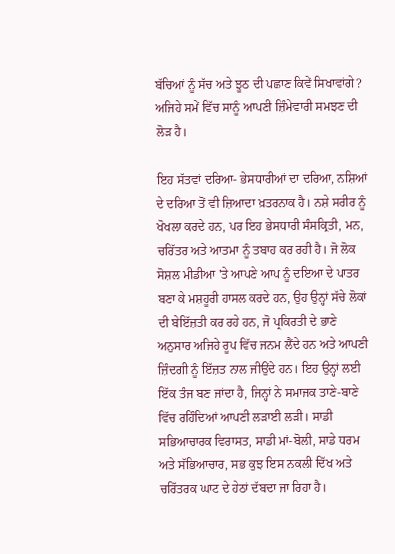ਬੱਚਿਆਂ ਨੂੰ ਸੱਚ ਅਤੇ ਝੂਠ ਦੀ ਪਛਾਣ ਕਿਵੇਂ ਸਿਖਾਵਾਂਗੇ? ਅਜਿਹੇ ਸਮੇਂ ਵਿੱਚ ਸਾਨੂੰ ਆਪਣੀ ਜ਼ਿੰਮੇਵਾਰੀ ਸਮਝਣ ਦੀ ਲੋੜ ਹੈ।

ਇਹ ਸੱਤਵਾਂ ਦਰਿਆ- ਭੇਸਧਾਰੀਆਂ ਦਾ ਦਰਿਆ, ਨਸ਼ਿਆਂ ਦੇ ਦਰਿਆ ਤੋਂ ਵੀ ਜ਼ਿਆਦਾ ਖ਼ਤਰਨਾਕ ਹੈ। ਨਸ਼ੇ ਸਰੀਰ ਨੂੰ ਖੋਖਲਾ ਕਰਦੇ ਹਨ, ਪਰ ਇਹ ਭੇਸਧਾਰੀ ਸੰਸਕ੍ਰਿਤੀ, ਮਨ, ਚਰਿੱਤਰ ਅਤੇ ਆਤਮਾ ਨੂੰ ਤਬਾਹ ਕਰ ਰਹੀ ਹੈ। ਜੋ ਲੋਕ ਸੋਸ਼ਲ ਮੀਡੀਆ 'ਤੇ ਆਪਣੇ ਆਪ ਨੂੰ ਦਇਆ ਦੇ ਪਾਤਰ ਬਣਾ ਕੇ ਮਸ਼ਹੂਰੀ ਹਾਸਲ ਕਰਦੇ ਹਨ, ਉਹ ਉਨ੍ਹਾਂ ਸੱਚੇ ਲੋਕਾਂ ਦੀ ਬੇਇੱਜ਼ਤੀ ਕਰ ਰਹੇ ਹਨ, ਜੋ ਪ੍ਰਕਿਰਤੀ ਦੇ ਭਾਣੇ ਅਨੁਸਾਰ ਅਜਿਹੇ ਰੂਪ ਵਿੱਚ ਜਨਮ ਲੈਂਦੇ ਹਨ ਅਤੇ ਆਪਣੀ ਜ਼ਿੰਦਗੀ ਨੂੰ ਇੱਜ਼ਤ ਨਾਲ ਜੀਉਂਦੇ ਹਨ। ਇਹ ਉਨ੍ਹਾਂ ਲਈ ਇੱਕ ਤੰਜ ਬਣ ਜਾਂਦਾ ਹੈ, ਜਿਨ੍ਹਾਂ ਨੇ ਸਮਾਜਕ ਤਾਣੇ-ਬਾਣੇ ਵਿੱਚ ਰਹਿੰਦਿਆਂ ਆਪਣੀ ਲੜਾਈ ਲੜੀ। ਸਾਡੀ ਸਭਿਆਚਾਰਕ ਵਿਰਾਸਤ, ਸਾਡੀ ਮਾਂ-ਬੋਲੀ, ਸਾਡੇ ਧਰਮ ਅਤੇ ਸੱਭਿਆਚਾਰ, ਸਭ ਕੁਝ ਇਸ ਨਕਲੀ ਦਿੱਖ ਅਤੇ ਚਰਿੱਤਰਕ ਘਾਟ ਦੇ ਹੇਠਾਂ ਦੱਬਦਾ ਜਾ ਰਿਹਾ ਹੈ।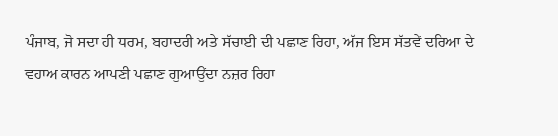ਪੰਜਾਬ, ਜੋ ਸਦਾ ਹੀ ਧਰਮ, ਬਹਾਦਰੀ ਅਤੇ ਸੱਚਾਈ ਦੀ ਪਛਾਣ ਰਿਹਾ, ਅੱਜ ਇਸ ਸੱਤਵੇਂ ਦਰਿਆ ਦੇ ਵਹਾਅ ਕਾਰਨ ਆਪਣੀ ਪਛਾਣ ਗੁਆਉਂਦਾ ਨਜ਼ਰ ਰਿਹਾ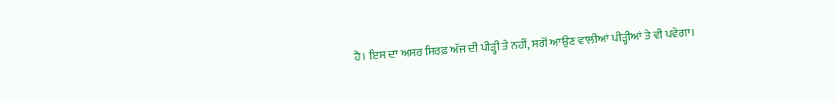ਹੈ। ਇਸ ਦਾ ਅਸਰ ਸਿਰਫ਼ ਅੱਜ ਦੀ ਪੀੜ੍ਹੀ ਤੇ ਨਹੀਂ, ਸਗੋਂ ਆਉਣ ਵਾਲੀਆਂ ਪੀੜ੍ਹੀਆਂ ਤੇ ਵੀ ਪਵੇਗਾ।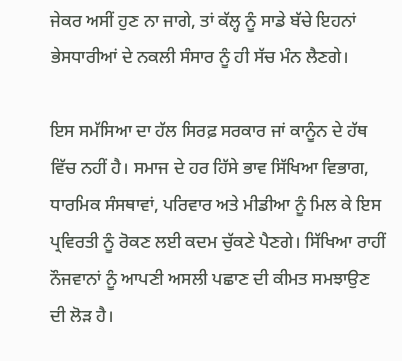ਜੇਕਰ ਅਸੀਂ ਹੁਣ ਨਾ ਜਾਗੇ, ਤਾਂ ਕੱਲ੍ਹ ਨੂੰ ਸਾਡੇ ਬੱਚੇ ਇਹਨਾਂ ਭੇਸਧਾਰੀਆਂ ਦੇ ਨਕਲੀ ਸੰਸਾਰ ਨੂੰ ਹੀ ਸੱਚ ਮੰਨ ਲੈਣਗੇ।

ਇਸ ਸਮੱਸਿਆ ਦਾ ਹੱਲ ਸਿਰਫ਼ ਸਰਕਾਰ ਜਾਂ ਕਾਨੂੰਨ ਦੇ ਹੱਥ ਵਿੱਚ ਨਹੀਂ ਹੈ। ਸਮਾਜ ਦੇ ਹਰ ਹਿੱਸੇ ਭਾਵ ਸਿੱਖਿਆ ਵਿਭਾਗ, ਧਾਰਮਿਕ ਸੰਸਥਾਵਾਂ, ਪਰਿਵਾਰ ਅਤੇ ਮੀਡੀਆ ਨੂੰ ਮਿਲ ਕੇ ਇਸ ਪ੍ਰਵਿਰਤੀ ਨੂੰ ਰੋਕਣ ਲਈ ਕਦਮ ਚੁੱਕਣੇ ਪੈਣਗੇ। ਸਿੱਖਿਆ ਰਾਹੀਂ ਨੌਜਵਾਨਾਂ ਨੂੰ ਆਪਣੀ ਅਸਲੀ ਪਛਾਣ ਦੀ ਕੀਮਤ ਸਮਝਾਉਣ ਦੀ ਲੋੜ ਹੈ।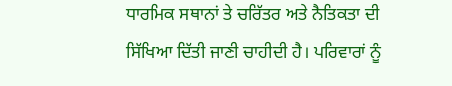ਧਾਰਮਿਕ ਸਥਾਨਾਂ ਤੇ ਚਰਿੱਤਰ ਅਤੇ ਨੈਤਿਕਤਾ ਦੀ ਸਿੱਖਿਆ ਦਿੱਤੀ ਜਾਣੀ ਚਾਹੀਦੀ ਹੈ। ਪਰਿਵਾਰਾਂ ਨੂੰ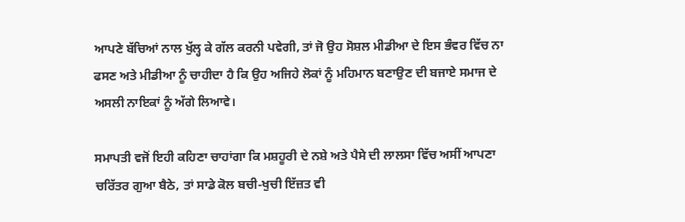ਆਪਣੇ ਬੱਚਿਆਂ ਨਾਲ ਖੁੱਲ੍ਹ ਕੇ ਗੱਲ ਕਰਨੀ ਪਵੇਗੀ, ਤਾਂ ਜੋ ਉਹ ਸੋਸ਼ਲ ਮੀਡੀਆ ਦੇ ਇਸ ਭੰਵਰ ਵਿੱਚ ਨਾ ਫਸਣ ਅਤੇ ਮੀਡੀਆ ਨੂੰ ਚਾਹੀਦਾ ਹੈ ਕਿ ਉਹ ਅਜਿਹੇ ਲੋਕਾਂ ਨੂੰ ਮਹਿਮਾਨ ਬਣਾਉਣ ਦੀ ਬਜਾਏ ਸਮਾਜ ਦੇ ਅਸਲੀ ਨਾਇਕਾਂ ਨੂੰ ਅੱਗੇ ਲਿਆਵੇ।

ਸਮਾਪਤੀ ਵਜੋਂ ਇਹੀ ਕਹਿਣਾ ਚਾਹਾਂਗਾ ਕਿ ਮਸ਼ਹੂਰੀ ਦੇ ਨਸ਼ੇ ਅਤੇ ਪੈਸੇ ਦੀ ਲਾਲਸਾ ਵਿੱਚ ਅਸੀਂ ਆਪਣਾ ਚਰਿੱਤਰ ਗੁਆ ਬੈਠੇ, ਤਾਂ ਸਾਡੇ ਕੋਲ ਬਚੀ-ਖੁਚੀ ਇੱਜ਼ਤ ਵੀ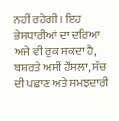ਨਹੀਂ ਰਹੇਗੀ। ਇਹ ਭੇਸਧਾਰੀਆਂ ਦਾ ਦਰਿਆ ਅਜੇ ਵੀ ਰੁਕ ਸਕਦਾ ਹੈ, ਬਸ਼ਰਤੇ ਅਸੀਂ ਹੌਂਸਲਾ, ਸੱਚ ਦੀ ਪਛਾਣ ਅਤੇ ਸਮਝਦਾਰੀ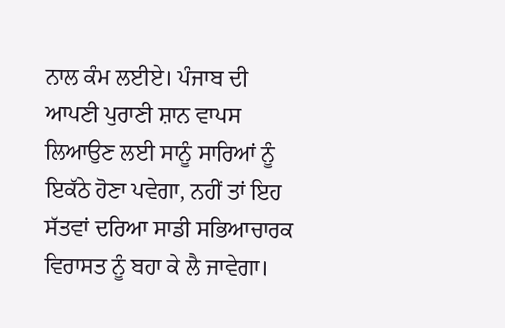ਨਾਲ ਕੰਮ ਲਈਏ। ਪੰਜਾਬ ਦੀ ਆਪਣੀ ਪੁਰਾਣੀ ਸ਼ਾਨ ਵਾਪਸ ਲਿਆਉਣ ਲਈ ਸਾਨੂੰ ਸਾਰਿਆਂ ਨੂੰ ਇਕੱਠੇ ਹੋਣਾ ਪਵੇਗਾ, ਨਹੀਂ ਤਾਂ ਇਹ ਸੱਤਵਾਂ ਦਰਿਆ ਸਾਡੀ ਸਭਿਆਚਾਰਕ ਵਿਰਾਸਤ ਨੂੰ ਬਹਾ ਕੇ ਲੈ ਜਾਵੇਗਾ।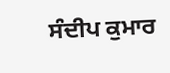ਸੰਦੀਪ ਕੁਮਾਰ